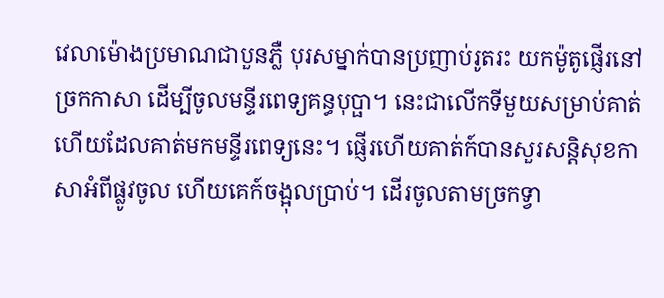វេលាម៉ោងប្រមាណជាបួនភ្លឺ បុរសម្នាក់បានប្រញាប់រូតរះ យកម៉ូតូផ្ញើរនៅច្រកកាសា ដើម្បីចូលមន្ទីរពេទ្យគន្ធបុប្ផា។ នេះជាលើកទីមួយសម្រាប់គាត់ហើយដែលគាត់មកមន្ទីរពេទ្យនេះ។ ផ្ញើរហើយគាត់ក៍បានសួរសន្តិសុខកាសាអំពីផ្លូវចូល ហើយគេក៍ចង្អុលប្រាប់។ ដើរចូលតាមច្រកទ្វា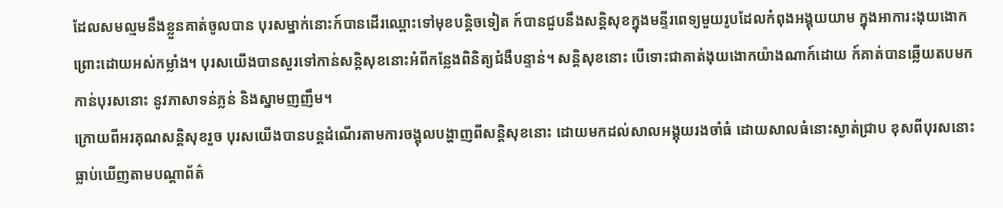ដែលសមល្មមនឹងខ្លួនគាត់ចូលបាន បុរសម្នាក់នោះក៍បានដើរឈ្ពោះទៅមុខបន្តិចទៀត ក៍បានជួបនឹងសន្តិសុខក្នុងមន្ទីរពេទ្យមួយរូបដែលកំពុងអង្គុយយាម ក្នុងអាការះងុយងោក ព្រោះដោយអស់កម្លាំង។ បុរសយើងបានសួរទៅកាន់សន្តិសុខនោះអំពីកន្លែងពិនិត្យជំងឺបន្ទាន់។ សន្តិសុខនោះ បើទោះជាគាត់ងុយងោកយ៉ាងណាក៍ដោយ ក៍គាត់បានឆ្លើយតបមកកាន់បុរសនោះ នូវភាសាទន់ភ្លន់ និងស្នាមញញឹម។
ក្រោយពីអរគុណសន្តិសុខរួច បុរសយើងបានបន្តដំណើរតាមការចង្អុលបង្ហាញពីសន្តិសុខនោះ ដោយមកដល់សាលអង្គុយរងចាំធំ ដោយសាលធំនោះស្ងាត់ជ្រាប ខុសពីបុរសនោះធ្លាប់ឃើញតាមបណ្តាព័ត៌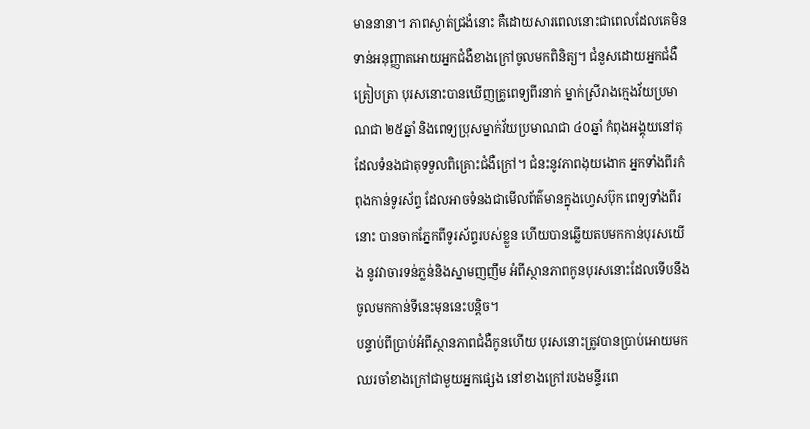មាននានា។ ភាពស្ងាត់ជ្រងំនោះ គឺដោយសារពេលនោះជាពេលដែលគេមិនទាន់អនុញ្ញាតអោយអ្នកជំងឺខាងក្រៅចូលមកពិនិត្យ។ ជំនួសដោយអ្នកជំងឺត្រៀបត្រា បុរសនោះបានឃើញគ្រូពេទ្យពីរនាក់ ម្នាក់ស្រីរាងក្មេងវ័យប្រមាណជា ២៥ឆ្នាំ និងពេទ្យប្រុសម្នាក់វ័យប្រមាណជា ៤០ឆ្នាំ កំពុងអង្គុយនៅតុដែលទំនងជាតុទទួលពិគ្រោះជំងឺក្រៅ។ ជំនះនូវភាពងុយងោក អ្នកទាំងពីរកំពុងកាន់ទូរស័ព្ទ ដែលអាចទំនងជាមើលព័ត៌មានក្នុងហ្វេសប៊ុក ពេទ្យទាំងពីរនោះ បានចាកភ្នែកពីទូរស័ព្ទរបស់ខ្លួន ហើយបានឆ្លើយតបមកកាន់បុរសយើង នូវវាចារទន់ភ្លន់និងស្នាមញញឹម អំពីស្ថានភាពកូនបុរសនោះដែលទើបនឹងចូលមកកាន់ទីនេះមុននេះបន្តិច។
បន្ទាប់ពីប្រាប់អំពីស្ថានភាពជំងឺកូនហើយ បុរសនោះត្រូវបានប្រាប់អោយមកឈរចាំខាងក្រៅជាមួយអ្នកផ្សេង នៅខាងក្រៅរបងមន្ទីរពេ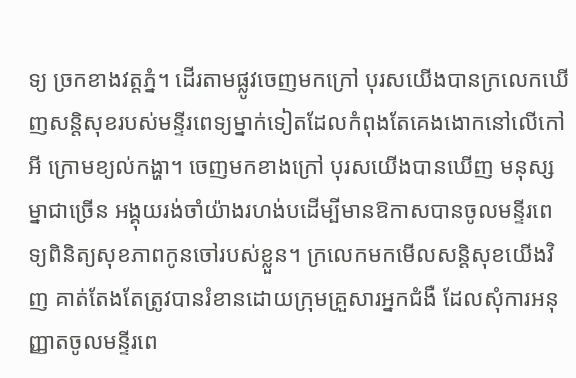ទ្យ ច្រកខាងវត្តភ្នំ។ ដើរតាមផ្លូវចេញមកក្រៅ បុរសយើងបានក្រលេកឃើញសន្តិសុខរបស់មន្ទីរពេទ្យម្នាក់ទៀតដែលកំពុងតែគេងងោកនៅលើកៅអី ក្រោមខ្យល់កង្ហា។ ចេញមកខាងក្រៅ បុរសយើងបានឃើញ មនុស្សម្នាជាច្រើន អង្គុយរង់ចាំយ៉ាងរហង់បដើម្បីមានឱកាសបានចូលមន្ទីរពេទ្យពិនិត្យសុខភាពកូនចៅរបស់ខ្លួន។ ក្រលេកមកមើលសន្តិសុខយើងវិញ គាត់តែងតែត្រូវបានរំខានដោយក្រុមគ្រួសារអ្នកជំងឺ ដែលសុំការអនុញ្ញាតចូលមន្ទីរពេ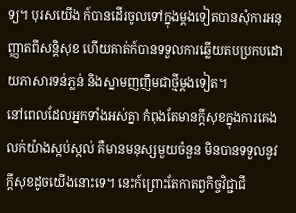ទ្យ។ បុរសយើង ក៍បានដើរចូលទៅក្នុងម្តងទៀតបានសុំការអនុញ្ញាតពីសន្តិសុខ ហើយគាត់ក៍បានទទួលការឆ្លើយតបប្រកបដោយភាសារទន់ភ្លន់ និងស្នាមញញឹមជាថ្មីម្តងទៀត។
នៅពេលដែលអ្នកទាំងអស់គ្នា កំពុងតែមានក្តីសុខក្នុងការគេងលក់យ៉ាងស្កប់ស្កល់ គឺមានមនុស្សមួយចំនួន មិនបានទទួលនូវក្តីសុខដូចយើងនោះទេ។ នេះក៍ព្រោះតែកាតព្វកិច្ចវិជ្ជាជី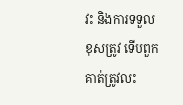វះ និងការទទួលខុសត្រូវ ទើបពួកគាត់ត្រូវលះ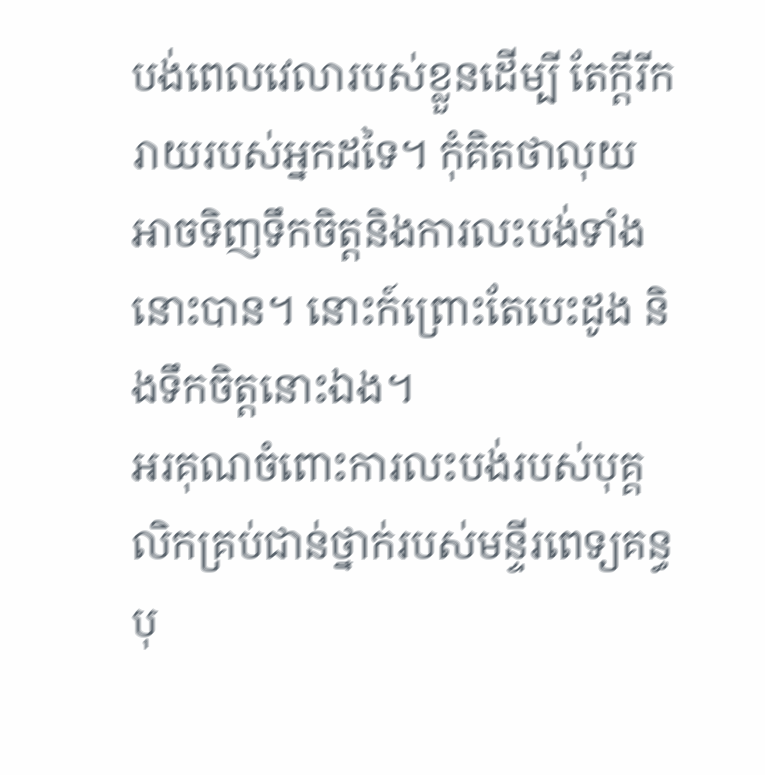បង់ពេលវេលារបស់ខ្លួនដើម្បី តែក្តីរីករាយរបស់អ្នកដទៃ។ កុំគិតថាលុយអាចទិញទឹកចិត្តនិងការលះបង់ទាំងនោះបាន។ នោះក៍ព្រោះតែបេះដូង និងទឹកចិត្តនោះឯង។
អរគុណចំពោះការលះបង់របស់បុគ្គលិកគ្រប់ជាន់ថ្នាក់របស់មន្ទីរពេទ្យគន្ធបុ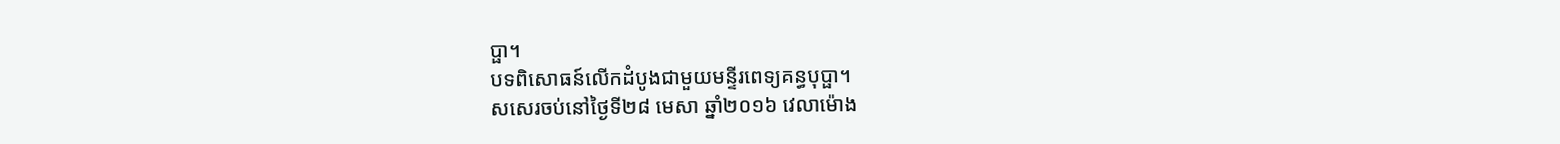ប្ផា។
បទពិសោធន៍លើកដំបូងជាមួយមន្ទីរពេទ្យគន្ធបុប្ផា។
សសេរចប់នៅថ្ងៃទី២៨ មេសា ឆ្នាំ២០១៦ វេលាម៉ោង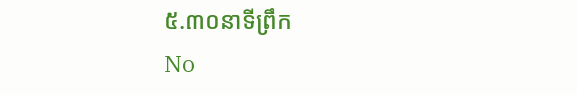៥.៣០នាទីព្រឹក
No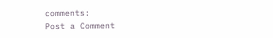comments:
Post a Comment